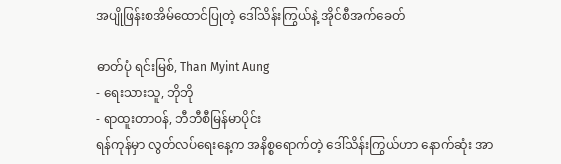အပျိုဖြန်းစအိမ်ထောင်ပြုတဲ့ ဒေါ်သိန်းကြွယ်နဲ့ အိုင်စီအက်ခေတ်

ဓာတ်ပုံ ရင်းမြစ်, Than Myint Aung
- ရေးသားသူ, ဘိုဘို
- ရာထူးတာဝန်, ဘီဘီစီမြန်မာပိုင်း
ရန်ကုန်မှာ လွတ်လပ်ရေးနေ့က အနိစ္စရောက်တဲ့ ဒေါ်သိန်းကြွယ်ဟာ နောက်ဆုံး အာ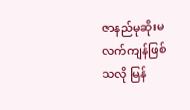ဇာနည်မုဆိုးမလက်ကျန်ဖြစ်သလို မြန်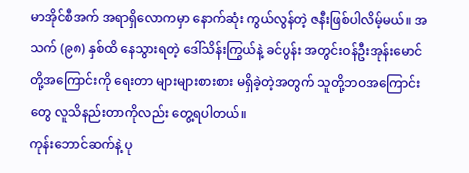မာအိုင်စီအက် အရာရှိလောကမှာ နောက်ဆုံး ကွယ်လွန်တဲ့ ဇနီးဖြစ်ပါလိမ့်မယ်။ အသက် (၉၈) နှစ်ထိ နေသွားရတဲ့ ဒေါ်သိန်းကြွယ်နဲ့ ခင်ပွန်း အတွင်းဝန်ဦးအုန်းမောင်တို့အကြောင်းကို ရေးတာ များများစားစား မရှိခဲ့တဲ့အတွက် သူတို့ဘဝအကြောင်းတွေ လူသိနည်းတာကိုလည်း တွေ့ရပါတယ်။
ကုန်းဘောင်ဆက်နဲ့ ပု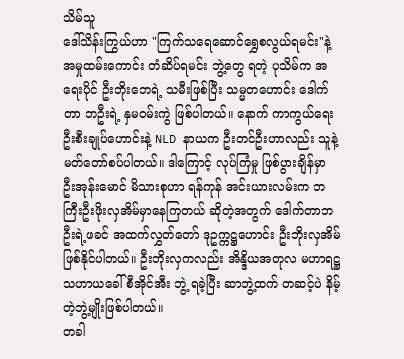သိမ်သူ
ဒေါ်သိန်းကြွယ်ဟာ "ကြက်သရေဆောင်ရွှေစလွယ်ရမင်း"နဲ့ အမှုထမ်းကောင်း တံဆိပ်ရမင်း ဘွဲ့တွေ ရတဲ့ ပုသိမ်က အရေးပိုင် ဦးဘိုးဘေရဲ့ သမီးဖြစ်ပြီး သမ္မတဟောင်း ဒေါက်တာ ဘဦးရဲ့ နှမဝမ်းကွဲ ဖြစ်ပါတယ်။ နောက် ကာကွယ်ရေးဦးစီးချုပ်ဟောင်းနဲ့ NLD နာယက ဦးတင်ဦးဟာလည်း သူနဲ့ မတ်တော်စပ်ပါတယ်။ ဒါကြောင့် လုပ်ကြံမှု ဖြစ်ပွားချိန်မှာ ဦးအုန်းမောင် မိသားစုဟာ ရန်ကုန် အင်းယားလမ်းက ဘကြီးဦးဖိုးလှအိမ်မှာနေကြတယ် ဆိုတဲ့အတွက် ဒေါက်တာဘဦးရဲ့ဖခင် အထက်လွှတ်တော် ဒုဥက္ကဋ္ဌဟောင်း ဦးဘိုးလှအိမ် ဖြစ်နိုင်ပါတယ်။ ဦးဘိုးလှကလည်း အိန္ဒိယအတုလ မဟာရဋ္ဌသဟာယခေါ် စီအိုင်အီး ဘွဲ့ ရခဲ့ပြီး ဆာဘွဲ့ထက် တဆင့်ပဲ နိမ့်တဲ့ဘွဲ့မျိုးဖြစ်ပါတယ်။
တခါ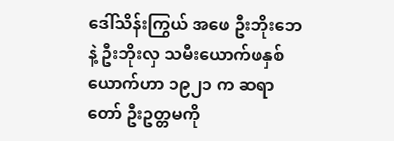ဒေါ်သိန်းကြွယ် အဖေ ဦးဘိုးဘေနဲ့ ဦးဘိုးလှ သမီးယောက်ဖနှစ်ယောက်ဟာ ၁၉၂၁ က ဆရာတော် ဦးဥတ္တမကို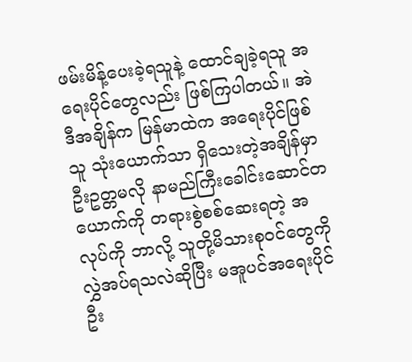ဖမ်းမိန့်ပေးခဲ့ရသူနဲ့ ထောင်ချခဲ့ရသူ အရေးပိုင်တွေလည်း ဖြစ်ကြပါတယ်။ အဲဒီအချိန်က မြန်မာထဲက အရေးပိုင်ဖြစ်သူ သုံးယောက်သာ ရှိသေးတဲ့အချိန်မှာ ဦးဥတ္တမလို နာမည်ကြီးခေါင်းဆောင်တယောက်ကို တရားစွဲစစ်ဆေးရတဲ့ အလုပ်ကို ဘာလို့ သူတို့မိသားစုဝင်တွေကို လွှဲအပ်ရသလဲဆိုပြီး မအူပင်အရေးပိုင် ဦး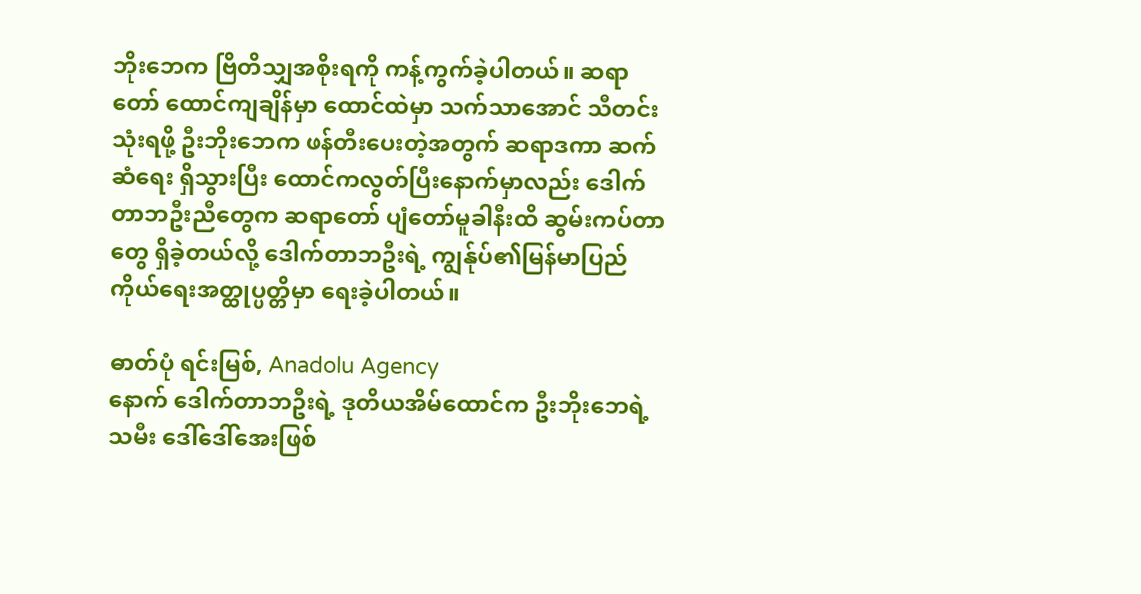ဘိုးဘေက ဗြိတိသျှအစိုးရကို ကန့်ကွက်ခဲ့ပါတယ်။ ဆရာတော် ထောင်ကျချိန်မှာ ထောင်ထဲမှာ သက်သာအောင် သီတင်းသုံးရဖို့ ဦးဘိုးဘေက ဖန်တီးပေးတဲ့အတွက် ဆရာဒကာ ဆက်ဆံရေး ရှိသွားပြီး ထောင်ကလွတ်ပြီးနောက်မှာလည်း ဒေါက်တာဘဦးညီတွေက ဆရာတော် ပျံတော်မူခါနီးထိ ဆွမ်းကပ်တာတွေ ရှိခဲ့တယ်လို့ ဒေါက်တာဘဦးရဲ့ ကျွန်ုပ်၏မြန်မာပြည် ကိုယ်ရေးအတ္ထုပ္ပတ္တိမှာ ရေးခဲ့ပါတယ်။

ဓာတ်ပုံ ရင်းမြစ်, Anadolu Agency
နောက် ဒေါက်တာဘဦးရဲ့ ဒုတိယအိမ်ထောင်က ဦးဘိုးဘေရဲ့သမီး ဒေါ်ဒေါ်အေးဖြစ်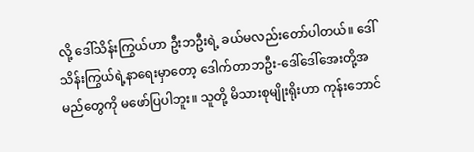လို့ ဒေါ်သိန်းကြွယ်ဟာ ဦးဘဦးရဲ့ ခယ်မလည်းတော်ပါတယ်။ ဒေါ်သိန်းကြွယ်ရဲ့နာရေးမှာတော့ ဒေါက်တာဘဦး-ဒေါ်ဒေါ်အေးတို့အမည်တွေကို မဖော်ပြပါဘူး။ သူတို့ မိသားစုမျိုးရိုးဟာ ကုန်းဘောင်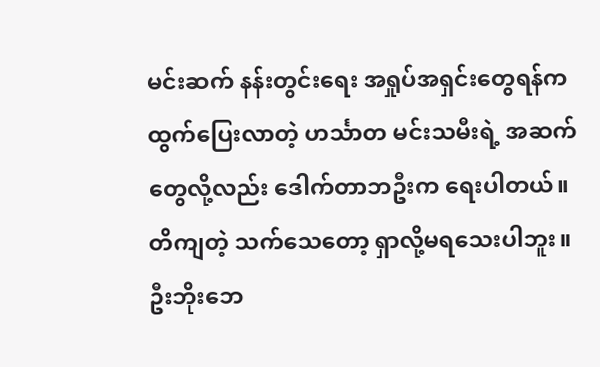မင်းဆက် နန်းတွင်းရေး အရှုပ်အရှင်းတွေရန်က ထွက်ပြေးလာတဲ့ ဟင်္သာတ မင်းသမီးရဲ့ အဆက်တွေလို့လည်း ဒေါက်တာဘဦးက ရေးပါတယ်။ တိကျတဲ့ သက်သေတော့ ရှာလို့မရသေးပါဘူး။
ဦးဘိုးဘေ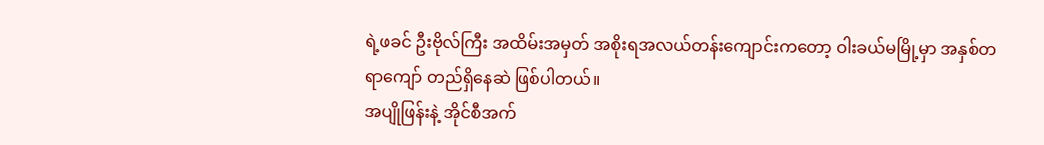ရဲ့ဖခင် ဦးဗိုလ်ကြီး အထိမ်းအမှတ် အစိုးရအလယ်တန်းကျောင်းကတော့ ဝါးခယ်မမြို့မှာ အနှစ်တရာကျော် တည်ရှိနေဆဲ ဖြစ်ပါတယ်။
အပျိုဖြန်းနဲ့ အိုင်စီအက်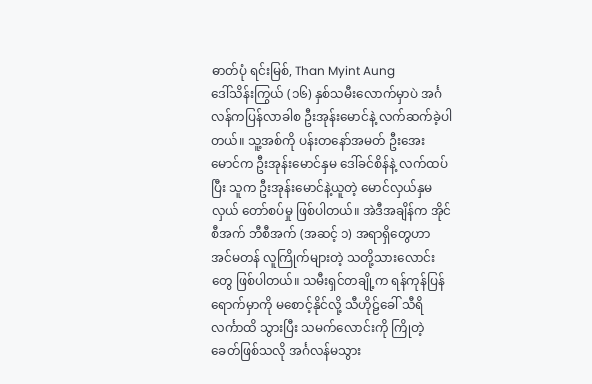ဓာတ်ပုံ ရင်းမြစ်, Than Myint Aung
ဒေါ်သိန်းကြွယ် (၁၆) နှစ်သမီးလောက်မှာပဲ အင်္ဂလန်ကပြန်လာခါစ ဦးအုန်းမောင်နဲ့ လက်ဆက်ခဲ့ပါတယ်။ သူ့အစ်ကို ပန်းတနော်အမတ် ဦးအေးမောင်က ဦးအုန်းမောင်နှမ ဒေါ်ခင်စိန်နဲ့ လက်ထပ်ပြီး သူက ဦးအုန်းမောင်နဲ့ယူတဲ့ မောင်လှယ်နှမလှယ် တော်စပ်မှု ဖြစ်ပါတယ်။ အဲဒီအချိန်က အိုင်စီအက် ဘီစီအက် (အဆင့် ၁) အရာရှိတွေဟာ အင်မတန် လူကြိုက်များတဲ့ သတို့သားလောင်းတွေ ဖြစ်ပါတယ်။ သမီးရှင်တချို့က ရန်ကုန်ပြန်ရောက်မှာကို မစောင့်နိုင်လို့ သီဟိုဠ်ခေါ် သီရိလင်္ကာထိ သွားပြီး သမက်လောင်းကို ကြိုတဲ့ခေတ်ဖြစ်သလို အင်္ဂလန်မသွား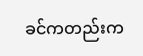ခင်ကတည်းက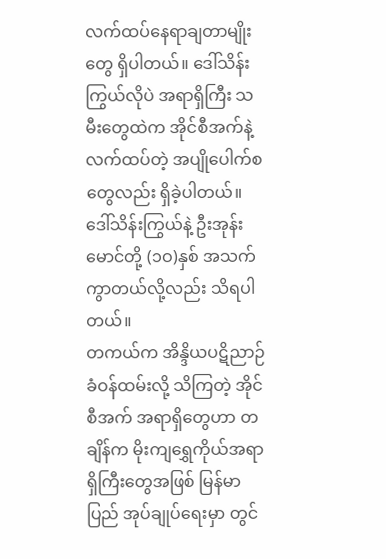လက်ထပ်နေရာချတာမျိုးတွေ ရှိပါတယ်။ ဒေါ်သိန်းကြွယ်လိုပဲ အရာရှိကြီး သမီးတွေထဲက အိုင်စီအက်နဲ့ လက်ထပ်တဲ့ အပျိုပေါက်စတွေလည်း ရှိခဲ့ပါတယ်။ ဒေါ်သိန်းကြွယ်နဲ့ ဦးအုန်းမောင်တို့ (၁ဝ)နှစ် အသက်ကွာတယ်လို့လည်း သိရပါတယ်။
တကယ်က အိန္ဒိယပဋိညာဉ်ခံဝန်ထမ်းလို့ သိကြတဲ့ အိုင်စီအက် အရာရှိတွေဟာ တချိန်က မိုးကျရွှေကိုယ်အရာရှိကြီးတွေအဖြစ် မြန်မာပြည် အုပ်ချုပ်ရေးမှာ တွင်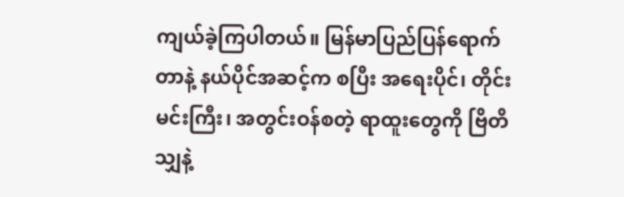ကျယ်ခဲ့ကြပါတယ်။ မြန်မာပြည်ပြန်ရောက်တာနဲ့ နယ်ပိုင်အဆင့်က စပြီး အရေးပိုင်၊ တိုင်းမင်းကြီး၊ အတွင်းဝန်စတဲ့ ရာထူးတွေကို ဗြိတိသျှနဲ့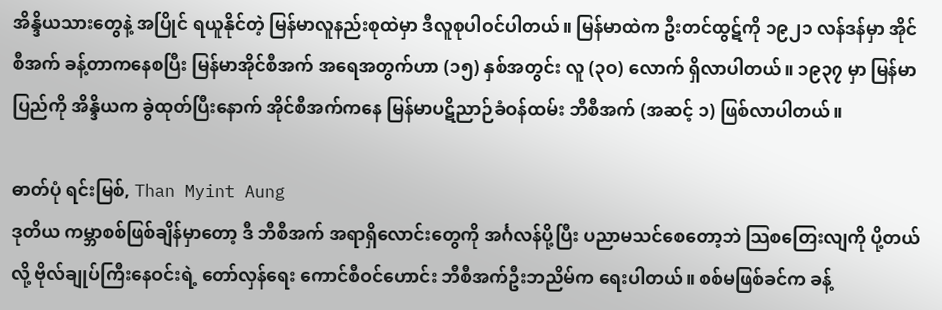အိန္ဒိယသားတွေနဲ့ အပြိုင် ရယူနိုင်တဲ့ မြန်မာလူနည်းစုထဲမှာ ဒီလူစုပါဝင်ပါတယ်။ မြန်မာထဲက ဦးတင်ထွဋ်ကို ၁၉၂၁ လန်ဒန်မှာ အိုင်စီအက် ခန့်တာကနေစပြီး မြန်မာအိုင်စီအက် အရေအတွက်ဟာ (၁၅) နှစ်အတွင်း လူ (၃ဝ) လောက် ရှိလာပါတယ်။ ၁၉၃၇ မှာ မြန်မာပြည်ကို အိန္ဒိယက ခွဲထုတ်ပြီးနောက် အိုင်စီအက်ကနေ မြန်မာပဋိညာဉ်ခံဝန်ထမ်း ဘီစီအက် (အဆင့် ၁) ဖြစ်လာပါတယ်။

ဓာတ်ပုံ ရင်းမြစ်, Than Myint Aung
ဒုတိယ ကမ္ဘာစစ်ဖြစ်ချိန်မှာတော့ ဒီ ဘီစီအက် အရာရှိလောင်းတွေကို အင်္ဂလန်ပို့ပြီး ပညာမသင်စေတော့ဘဲ သြစတြေးလျကို ပို့တယ်လို့ ဗိုလ်ချုပ်ကြီးနေဝင်းရဲ့ တော်လှန်ရေး ကောင်စီဝင်ဟောင်း ဘီစီအက်ဦးဘညိမ်က ရေးပါတယ်။ စစ်မဖြစ်ခင်က ခန့်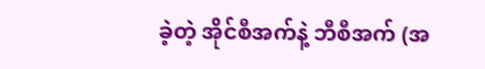ခဲ့တဲ့ အိုင်စီအက်နဲ့ ဘီစီအက် (အ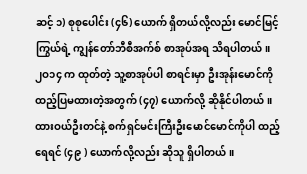ဆင့် ၁) စုစုပေါင်း (၄၆) ယောက် ရှိတယ်လို့လည်း မောင်မြင့်ကြွယ်ရဲ့ ကျွန်တော်ဘီစီအက်စ် စာအုပ်အရ သိရပါတယ်။ ၂ဝ၁၄ က ထုတ်တဲ့ သူ့စာအုပ်ပါ စာရင်းမှာ ဦးအုန်းမောင်ကို ထည့်ပြမထားတဲ့အတွက် (၄၇) ယောက်လို့ ဆိုနိုင်ပါတယ်။ ထားဝယ်ဦးတင်နဲ့ စက်ရှင်မင်းကြီးဦးမောင်မောင်ကိုပါ ထည့်ရေရင် (၄၉ ) ယောက်လို့လည်း ဆိုသူ ရှိပါတယ်။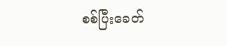စစ်ပြီးခေတ်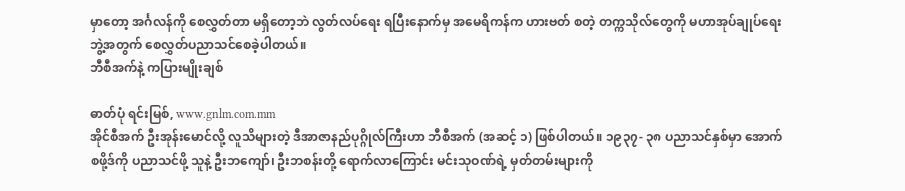မှာတော့ အင်္ဂလန်ကို စေလွှတ်တာ မရှိတော့ဘဲ လွတ်လပ်ရေး ရပြီးနောက်မှ အမေရိကန်က ဟားဗတ် စတဲ့ တက္ကသိုလ်တွေကို မဟာအုပ်ချုပ်ရေး ဘွဲ့အတွက် စေလွှတ်ပညာသင်စေခဲ့ပါတယ်။
ဘီစီအက်နဲ့ ကပြားမျိုးချစ်

ဓာတ်ပုံ ရင်းမြစ်, www.gnlm.com.mm
အိုင်စီအက် ဦးအုန်းမောင်လို့ လူသိများတဲ့ ဒီအာဇာနည်ပုဂ္ဂိုလ်ကြီးဟာ ဘီစီအက် (အဆင့် ၁) ဖြစ်ပါတယ်။ ၁၉၃၇- ၃၈ ပညာသင်နှစ်မှာ အောက်စဖို့ဒ်ကို ပညာသင်ဖို့ သူနဲ့ ဦးဘကျော်၊ ဦးဘစန်းတို့ ရောက်လာကြောင်း မင်းသုဝဏ်ရဲ့ မှတ်တမ်းများကို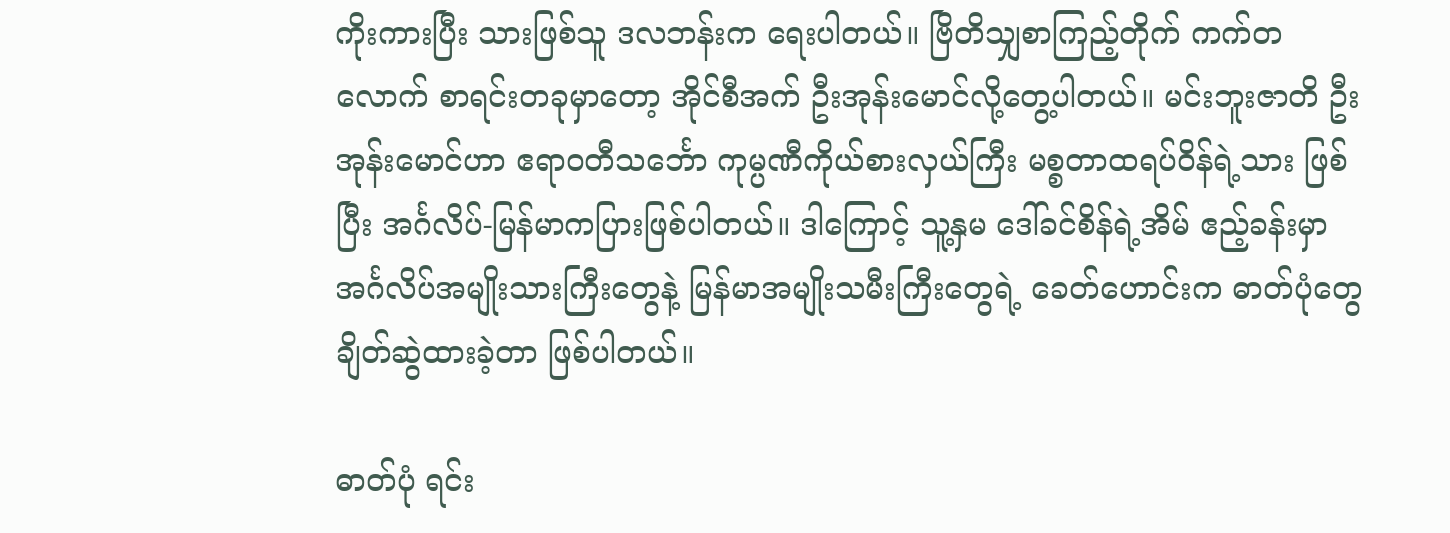ကိုးကားပြီး သားဖြစ်သူ ဒလဘန်းက ရေးပါတယ်။ ဗြိတိသျှစာကြည့်တိုက် ကက်တလောက် စာရင်းတခုမှာတော့ အိုင်စီအက် ဦးအုန်းမောင်လို့တွေ့ပါတယ်။ မင်းဘူးဇာတိ ဦးအုန်းမောင်ဟာ ဧရာဝတီသင်္ဘော ကုမ္ပဏီကိုယ်စားလှယ်ကြီး မစ္စတာထရပ်ဝိန်ရဲ့သား ဖြစ်ပြီး အင်္ဂလိပ်-မြန်မာကပြားဖြစ်ပါတယ်။ ဒါကြောင့် သူ့နှမ ဒေါ်ခင်စိန်ရဲ့အိမ် ဧည့်ခန်းမှာ အင်္ဂလိပ်အမျိုးသားကြီးတွေနဲ့ မြန်မာအမျိုးသမီးကြီးတွေရဲ့ ခေတ်ဟောင်းက ဓာတ်ပုံတွေ ချိတ်ဆွဲထားခဲ့တာ ဖြစ်ပါတယ်။

ဓာတ်ပုံ ရင်း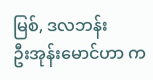မြစ်, ဒလဘန်း
ဦးအုန်းမောင်ဟာ က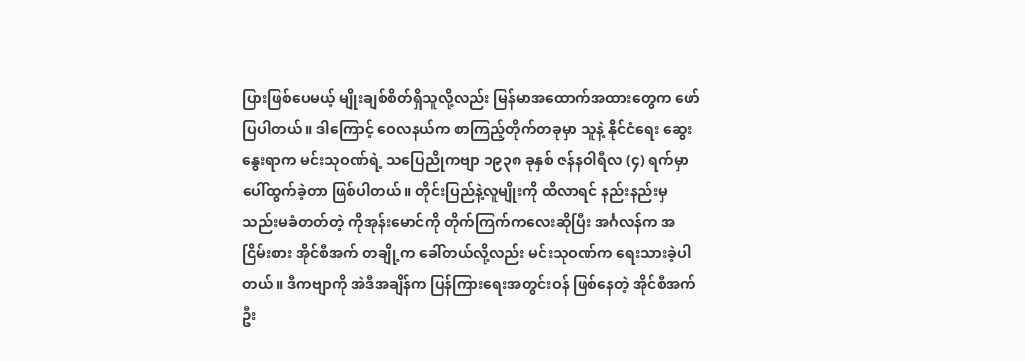ပြားဖြစ်ပေမယ့် မျိုးချစ်စိတ်ရှိသူလို့လည်း မြန်မာအထောက်အထားတွေက ဖော်ပြပါတယ်။ ဒါကြောင့် ဝေလနယ်က စာကြည့်တိုက်တခုမှာ သူနဲ့ နိုင်ငံရေး ဆွေးနွေးရာက မင်းသုဝဏ်ရဲ့ သပြေညိုကဗျာ ၁၉၃၈ ခုနှစ် ဇန်နဝါရီလ (၄) ရက်မှာ ပေါ်ထွက်ခဲ့တာ ဖြစ်ပါတယ်။ တိုင်းပြည်နဲ့လူမျိုးကို ထိလာရင် နည်းနည်းမှ သည်းမခံတတ်တဲ့ ကိုအုန်းမောင်ကို တိုက်ကြက်ကလေးဆိုပြီး အင်္ဂလန်က အငြိမ်းစား အိုင်စီအက် တချို့က ခေါ်တယ်လို့လည်း မင်းသုဝဏ်က ရေးသားခဲ့ပါတယ်။ ဒီကဗျာကို အဲဒီအချိန်က ပြန်ကြားရေးအတွင်းဝန် ဖြစ်နေတဲ့ အိုင်စီအက် ဦး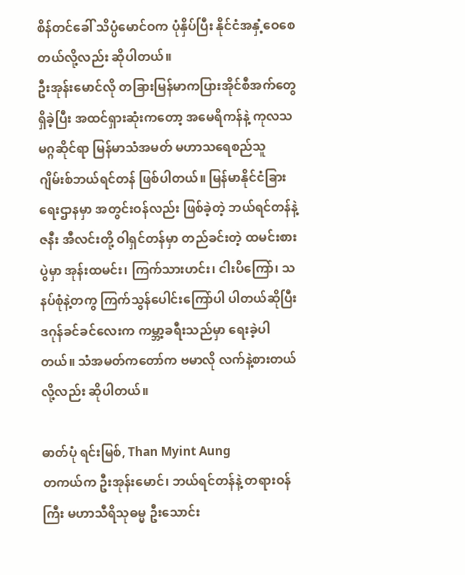စိန်တင်ခေါ် သိပ္ပံမောင်ဝက ပုံနှိပ်ပြီး နိုင်ငံအနှံ့ဝေစေတယ်လို့လည်း ဆိုပါတယ်။
ဦးအုန်းမောင်လို တခြားမြန်မာကပြားအိုင်စီအက်တွေ ရှိခဲ့ပြီး အထင်ရှားဆုံးကတော့ အမေရိကန်နဲ့ ကုလသမဂ္ဂဆိုင်ရာ မြန်မာသံအမတ် မဟာသရေစည်သူ ဂျိမ်းစ်ဘယ်ရင်တန် ဖြစ်ပါတယ်။ မြန်မာနိုင်ငံခြားရေးဌာနမှာ အတွင်းဝန်လည်း ဖြစ်ခဲ့တဲ့ ဘယ်ရင်တန်နဲ့ ဇနီး အီလင်းတို့ ဝါရှင်တန်မှာ တည်ခင်းတဲ့ ထမင်းစားပွဲမှာ အုန်းထမင်း၊ ကြက်သားဟင်း၊ ငါးပိကြော်၊ သနပ်စုံနဲ့တကွ ကြက်သွန်ပေါင်းကြော်ပါ ပါတယ်ဆိုပြီး ဒဂုန်ခင်ခင်လေးက ကမ္ဘာ့ခရီးသည်မှာ ရေးခဲ့ပါတယ်။ သံအမတ်ကတော်က ဗမာလို လက်နဲ့စားတယ်လို့လည်း ဆိုပါတယ်။

ဓာတ်ပုံ ရင်းမြစ်, Than Myint Aung
တကယ်က ဦးအုန်းမောင်၊ ဘယ်ရင်တန်နဲ့ တရားဝန်ကြီး မဟာသီရိသုဓမ္မ ဦးသောင်း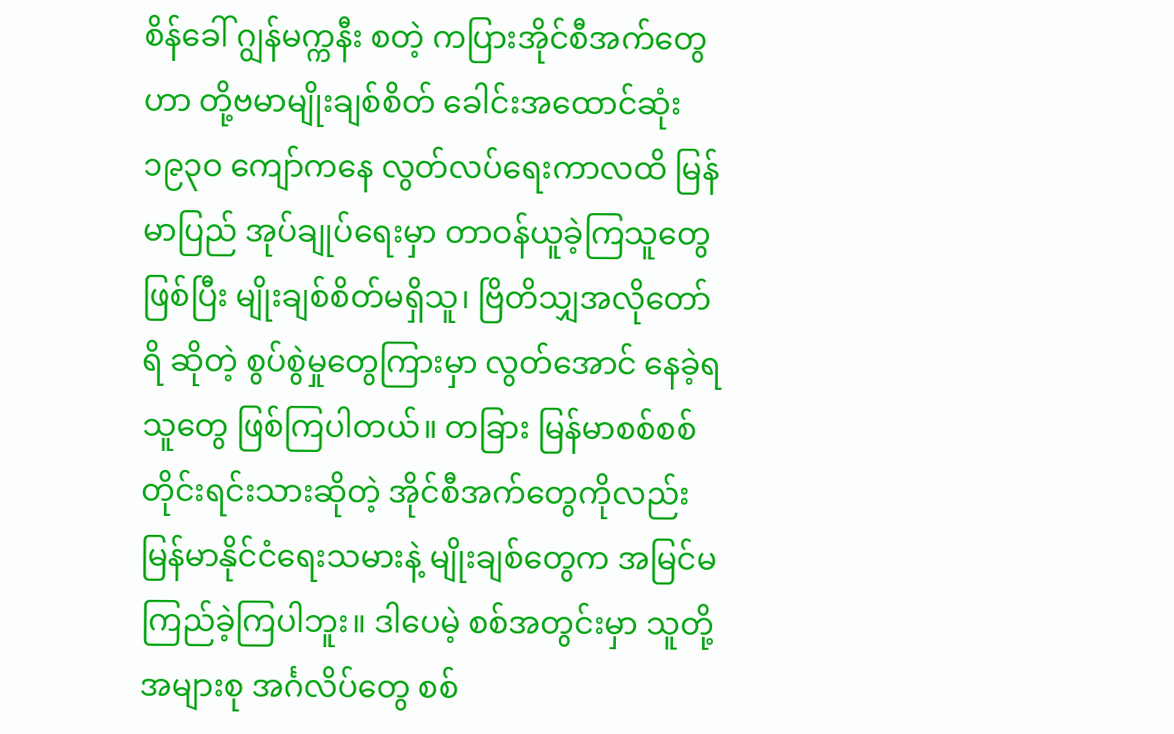စိန်ခေါ် ဂျွန်မက္ကနီး စတဲ့ ကပြားအိုင်စီအက်တွေဟာ တို့ဗမာမျိုးချစ်စိတ် ခေါင်းအထောင်ဆုံး ၁၉၃ဝ ကျော်ကနေ လွတ်လပ်ရေးကာလထိ မြန်မာပြည် အုပ်ချုပ်ရေးမှာ တာဝန်ယူခဲ့ကြသူတွေ ဖြစ်ပြီး မျိုးချစ်စိတ်မရှိသူ၊ ဗြိတိသျှအလိုတော်ရိ ဆိုတဲ့ စွပ်စွဲမှုတွေကြားမှာ လွတ်အောင် နေခဲ့ရသူတွေ ဖြစ်ကြပါတယ်။ တခြား မြန်မာစစ်စစ် တိုင်းရင်းသားဆိုတဲ့ အိုင်စီအက်တွေကိုလည်း မြန်မာနိုင်ငံရေးသမားနဲ့ မျိုးချစ်တွေက အမြင်မကြည်ခဲ့ကြပါဘူး။ ဒါပေမဲ့ စစ်အတွင်းမှာ သူတို့အများစု အင်္ဂလိပ်တွေ စစ်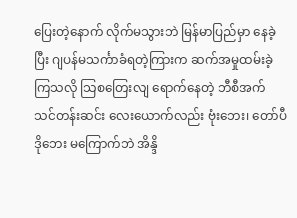ပြေးတဲ့နောက် လိုက်မသွားဘဲ မြန်မာပြည်မှာ နေခဲ့ပြီး ဂျပန်မသင်္ကာခံရတဲ့ကြားက ဆက်အမှုထမ်းခဲ့ကြသလို သြစတြေးလျ ရောက်နေတဲ့ ဘီစီအက်သင်တန်းဆင်း လေးယောက်လည်း ဗုံးဘေး၊ တော်ပီဒိုဘေး မကြောက်ဘဲ အိန္ဒိ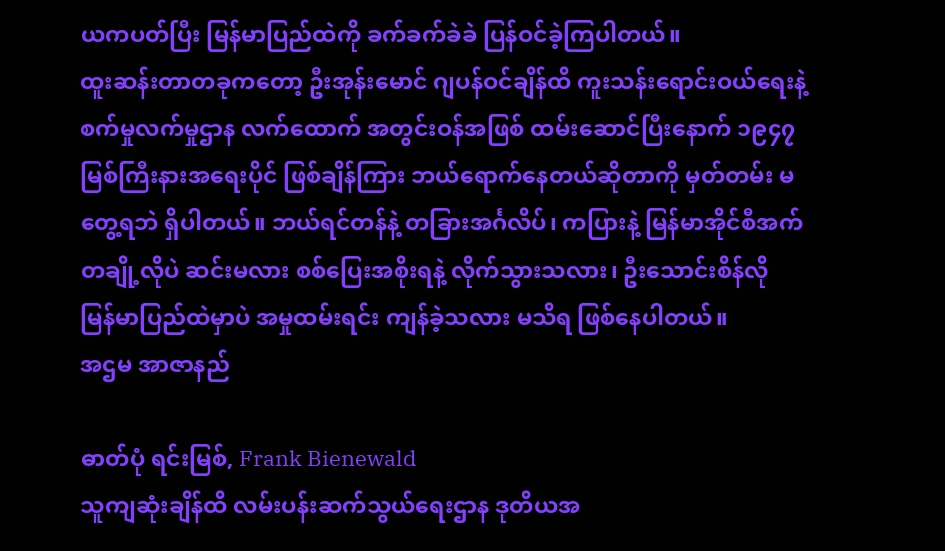ယကပတ်ပြီး မြန်မာပြည်ထဲကို ခက်ခက်ခဲခဲ ပြန်ဝင်ခဲ့ကြပါတယ်။
ထူးဆန်းတာတခုကတော့ ဦးအုန်းမောင် ဂျပန်ဝင်ချိန်ထိ ကူးသန်းရောင်းဝယ်ရေးနဲ့ စက်မှုလက်မှုဌာန လက်ထောက် အတွင်းဝန်အဖြစ် ထမ်းဆောင်ပြီးနောက် ၁၉၄၇ မြစ်ကြီးနားအရေးပိုင် ဖြစ်ချိန်ကြား ဘယ်ရောက်နေတယ်ဆိုတာကို မှတ်တမ်း မတွေ့ရဘဲ ရှိပါတယ်။ ဘယ်ရင်တန်နဲ့ တခြားအင်္ဂလိပ်၊ ကပြားနဲ့ မြန်မာအိုင်စီအက်တချို့လိုပဲ ဆင်းမလား စစ်ပြေးအစိုးရနဲ့ လိုက်သွားသလား၊ ဦးသောင်းစိန်လို မြန်မာပြည်ထဲမှာပဲ အမှုထမ်းရင်း ကျန်ခဲ့သလား မသိရ ဖြစ်နေပါတယ်။
အဌမ အာဇာနည်

ဓာတ်ပုံ ရင်းမြစ်, Frank Bienewald
သူကျဆုံးချိန်ထိ လမ်းပန်းဆက်သွယ်ရေးဌာန ဒုတိယအ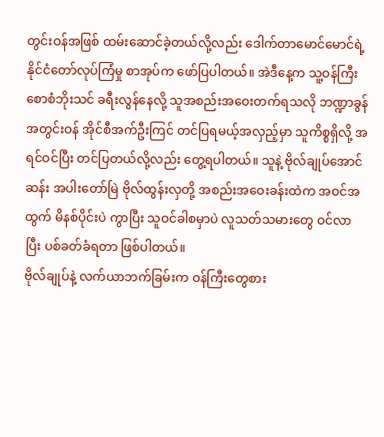တွင်းဝန်အဖြစ် ထမ်းဆောင်ခဲ့တယ်လို့လည်း ဒေါက်တာမောင်မောင်ရဲ့ နိုင်ငံတော်လုပ်ကြံမှု စာအုပ်က ဖော်ပြပါတယ်။ အဲဒီနေ့က သူ့ဝန်ကြီး စောစံဘိုးသင် ခရီးလွန်နေလို့ သူအစည်းအဝေးတက်ရသလို ဘဏ္ဍာခွန် အတွင်းဝန် အိုင်စီအက်ဦးကြင် တင်ပြရမယ့်အလှည့်မှာ သူကိစ္စရှိလို့ အရင်ဝင်ပြီး တင်ပြတယ်လို့လည်း တွေ့ရပါတယ်။ သူနဲ့ ဗိုလ်ချုပ်အောင်ဆန်း အပါးတော်မြဲ ဗိုလ်ထွန်းလှတို့ အစည်းအဝေးခန်းထဲက အဝင်အထွက် မိနစ်ပိုင်းပဲ ကွာပြီး သူဝင်ခါစမှာပဲ လူသတ်သမားတွေ ဝင်လာပြီး ပစ်ခတ်ခံရတာ ဖြစ်ပါတယ်။
ဗိုလ်ချုပ်နဲ့ လက်ယာဘက်ခြမ်းက ဝန်ကြီးတွေစား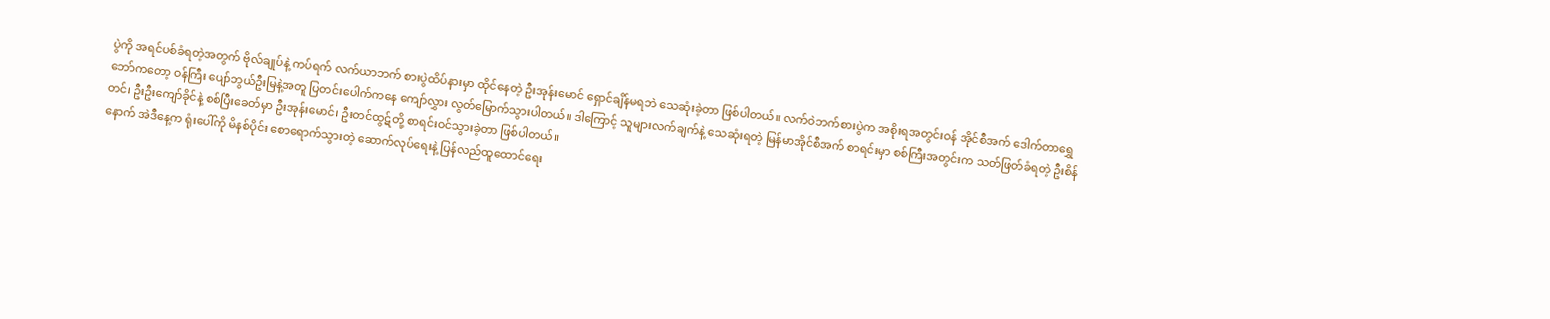ပွဲကို အရင်ပစ်ခံရတဲ့အတွက် ဗိုလ်ချုပ်နဲ့ ကပ်ရက် လက်ယာဘက် စားပွဲထိပ်နားမှာ ထိုင်နေတဲ့ ဦးအုန်းမောင် ရှောင်ချိန်မရဘဲ သေဆုံးခဲ့တာ ဖြစ်ပါတယ်။ လက်ဝဲဘက်စားပွဲက အစိုးရအတွင်းဝန် အိုင်စီအက် ဒေါက်တာရွှေဘော်ကတော့ ဝန်ကြီး ပျော်ဘွယ်ဦးမြနဲ့အတူ ပြတင်းပေါက်ကနေ ကျော်လွှား လွတ်မြောက်သွားပါတယ်။ ဒါကြောင့် သူများလက်ချက်နဲ့ သေဆုံးရတဲ့ မြန်မာအိုင်စီအက် စာရင်းမှာ စစ်ကြီးအတွင်းက သတ်ဖြတ်ခံရတဲ့ ဦးစိန်တင်၊ ဦးဦးကျော်ခိုင်နဲ့ စစ်ပြီးခေတ်မှာ ဦးအုန်းမောင်၊ ဦးတင်ထွဋ်တို့ စာရင်းဝင်သွားခဲ့တာ ဖြစ်ပါတယ်။
နောက် အဲဒီနေ့က ရုံးပေါ်ကို မိနစ်ပိုင်း စောရောက်သွားတဲ့ ဆောက်လုပ်ရေးနဲ့ ပြန်လည်ထူထောင်ရေး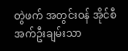တွဲဖက် အတွင်းဝန် အိုင်စီအက်ဦးချမ်းသာ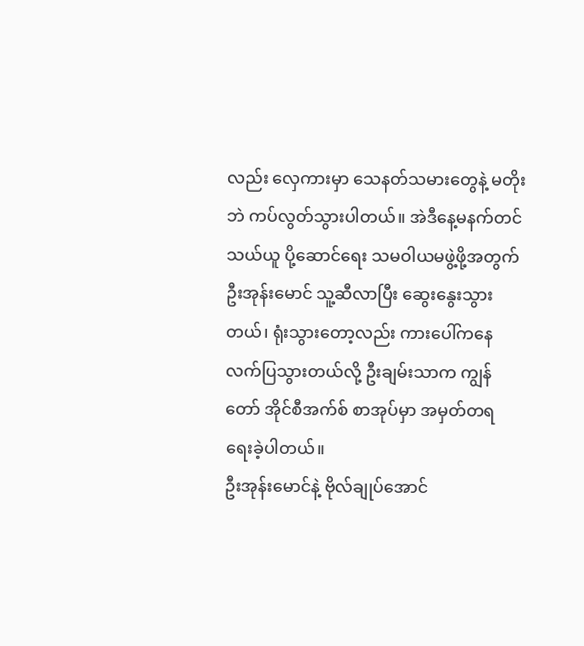လည်း လှေကားမှာ သေနတ်သမားတွေနဲ့ မတိုးဘဲ ကပ်လွတ်သွားပါတယ်။ အဲဒီနေ့မနက်တင် သယ်ယူ ပို့ဆောင်ရေး သမဝါယမဖွဲ့ဖို့အတွက် ဦးအုန်းမောင် သူ့ဆီလာပြီး ဆွေးနွေးသွားတယ်၊ ရုံးသွားတော့လည်း ကားပေါ်ကနေ လက်ပြသွားတယ်လို့ ဦးချမ်းသာက ကျွန်တော် အိုင်စီအက်စ် စာအုပ်မှာ အမှတ်တရ ရေးခဲ့ပါတယ်။
ဦးအုန်းမောင်နဲ့ ဗိုလ်ချုပ်အောင်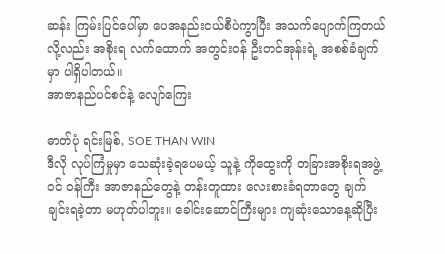ဆန်း ကြမ်းပြင်ပေါ်မှာ ပေအနည်းငယ်စီပဲကွာပြီး အသက်ပျောက်ကြတယ်လို့လည်း အစိုးရ လက်ထောက် အတွင်းဝန် ဦးတင်အုန်းရဲ့ အစစ်ခံချက်မှာ ပါရှိပါတယ်။
အာဇာနည်ပင်စင်နဲ့ လျော်ကြေး

ဓာတ်ပုံ ရင်းမြစ်, SOE THAN WIN
ဒီလို လုပ်ကြံမှုမှာ သေဆုံးခဲ့ရပေမယ့် သူနဲ့ ကိုထွေးကို တခြားအစိုးရအဖွဲ့ဝင် ဝန်ကြီး အာဇာနည်တွေနဲ့ တန်းတူထား လေးစားခံရတာတွေ ချက်ချင်းရခဲ့တာ မဟုတ်ပါဘူး။ ခေါင်းဆောင်ကြီးများ ကျဆုံးသောနေ့ဆိုပြီး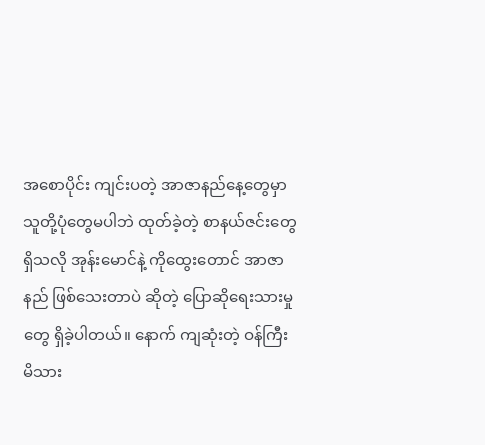အစောပိုင်း ကျင်းပတဲ့ အာဇာနည်နေ့တွေမှာ သူတို့ပုံတွေမပါဘဲ ထုတ်ခဲ့တဲ့ စာနယ်ဇင်းတွေရှိသလို အုန်းမောင်နဲ့ ကိုထွေးတောင် အာဇာနည် ဖြစ်သေးတာပဲ ဆိုတဲ့ ပြောဆိုရေးသားမှု တွေ ရှိခဲ့ပါတယ်။ နောက် ကျဆုံးတဲ့ ဝန်ကြီး မိသား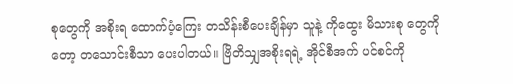စုတွေကို အစိုးရ ထောက်ပံ့ကြေး တသိန်းစီပေးချိန်မှာ သူနဲ့ ကိုထွေး မိသားစု တွေကိုတော့ တသောင်းစီသာ ပေးပါတယ်။ ဗြိတိသျှအစိုးရရဲ့ အိုင်စီအက် ပင်စင်ကို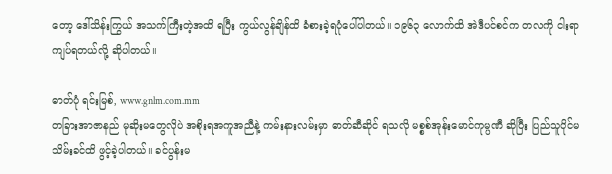တော့ ဒေါ်သိန်းကြွယ် အသက်ကြီးတဲ့အထိ ရပြီး ကွယ်လွန်ချိန်ထိ ခံစားခဲ့ရပုံပေါ်ပါတယ်။ ၁၉၆၃ လောက်ထိ အဲဒီပင်စင်က တလကို ငါးရာကျပ်ရတယ်လို့ ဆိုပါတယ်။

ဓာတ်ပုံ ရင်းမြစ်, www.gnlm.com.mm
တခြားအာဇာနည် မုဆိုးမတွေလိုပဲ အစိုးရအကူအညီနဲ့ ကမ်းနားလမ်းမှာ ဓာတ်ဆီဆိုင် ရသလို မစ္စစ်အုန်းမောင်ကုမ္ပဏီ ဆိုပြီး ပြည်သူပိုင်မသိမ်းခင်ထိ ဖွင့်ခဲ့ပါတယ်။ ခင်ပွန်းမ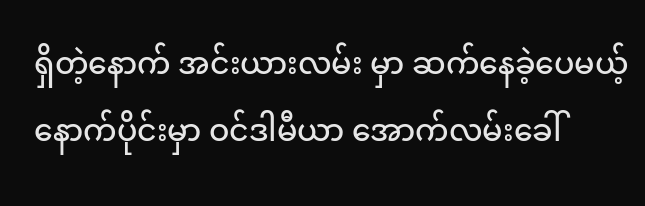ရှိတဲ့နောက် အင်းယားလမ်း မှာ ဆက်နေခဲ့ပေမယ့် နောက်ပိုင်းမှာ ဝင်ဒါမီယာ အောက်လမ်းခေါ်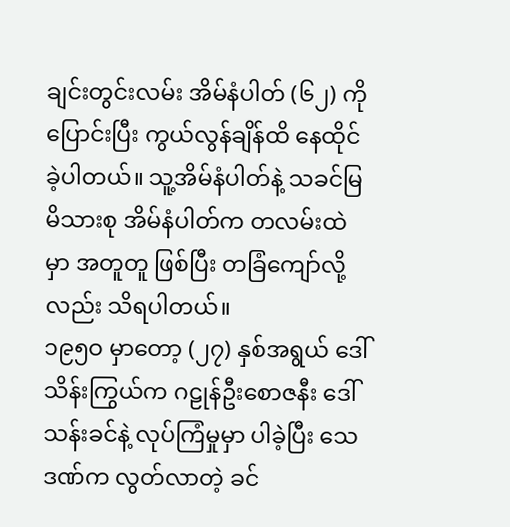ချင်းတွင်းလမ်း အိမ်နံပါတ် (၆၂) ကိုပြောင်းပြီး ကွယ်လွန်ချိန်ထိ နေထိုင်ခဲ့ပါတယ်။ သူ့အိမ်နံပါတ်နဲ့ သခင်မြမိသားစု အိမ်နံပါတ်က တလမ်းထဲမှာ အတူတူ ဖြစ်ပြီး တခြံကျော်လို့လည်း သိရပါတယ်။
၁၉၅ဝ မှာတော့ (၂၇) နှစ်အရွယ် ဒေါ်သိန်းကြွယ်က ဂဠုန်ဦးစောဇနီး ဒေါ်သန်းခင်နဲ့ လုပ်ကြံမှုမှာ ပါခဲ့ပြီး သေဒဏ်က လွတ်လာတဲ့ ခင်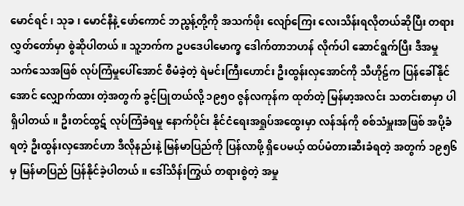မောင်ရင်၊ သုခ၊ မောင်နီနဲ့ ဖော်ကောင် ဘညွန့်တို့ကို အသက်ဖိုး လျော်ကြေး လေးသိန်းရလိုတယ်ဆိုပြီး တရားလွှတ်တော်မှာ စွဲဆိုပါတယ်။ သူ့ဘက်က ဥပဒေပါမောက္ခ ဒေါက်တာဘဟန် လိုက်ပါ ဆောင်ရွက်ပြီး ဒီအမှု သက်သေအဖြစ် လုပ်ကြံမှုပေါ်အောင် စီမံခဲ့တဲ့ ရဲမင်းကြီးဟောင်း ဦးထွန်းလှအောင်ကို သီဟိုဠ်က ပြန်ခေါ်နိုင်အောင် လျှောက်ထား တဲ့အတွက် ခွင့်ပြုတယ်လို့ ၁၉၅ဝ ဇွန်လကုန်က ထုတ်တဲ့ မြန်မာ့အလင်း သတင်းစာမှာ ပါရှိပါတယ်။ ဦးတင်ထွဋ် လုပ်ကြံခံရမှု နောက်ပိုင်း နိုင်ငံရေးအရှုပ်အထွေးမှာ လန်ဒန်ကို စစ်သံမှူးအဖြစ် အပို့ခံရတဲ့ ဦးထွန်းလှအောင်ဟာ ဒီလိုနည်းနဲ့ မြန်မာပြည်ကို ပြန်လာဖို့ ရှိပေမယ့် ထပ်မံတားဆီးခံရတဲ့ အတွက် ၁၉၅၆ မှ မြန်မာပြည် ပြန်နိုင်ခဲ့ပါတယ်။ ဒေါ်သိန်းကြွယ် တရားစွဲတဲ့ အမှု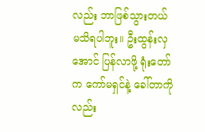လည်း ဘာဖြစ်သွားတယ် မသိရပါဘူး။ ဦးထွန်းလှအောင် ပြန်လာဖို့ ရုံးတော်က ကော်မရှင်နဲ့ ခေါ်တာကိုလည်း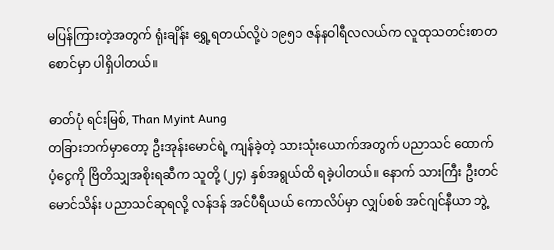မပြန်ကြားတဲ့အတွက် ရုံးချိန်း ရွှေ့ရတယ်လို့ပဲ ၁၉၅၁ ဇန်နဝါရီလလယ်က လူထုသတင်းစာတစောင်မှာ ပါရှိပါတယ်။

ဓာတ်ပုံ ရင်းမြစ်, Than Myint Aung
တခြားဘက်မှာတော့ ဦးအုန်းမောင်ရဲ့ ကျန်ခဲ့တဲ့ သားသုံးယောက်အတွက် ပညာသင် ထောက်ပံ့ငွေကို ဗြိတိသျှအစိုးရဆီက သူတို့ (၂၄) နှစ်အရွယ်ထိ ရခဲ့ပါတယ်။ နောက် သားကြီး ဦးတင်မောင်သိန်း ပညာသင်ဆုရလို့ လန်ဒန် အင်ပီရီယယ် ကောလိပ်မှာ လျှပ်စစ် အင်ဂျင်နီယာ ဘွဲ့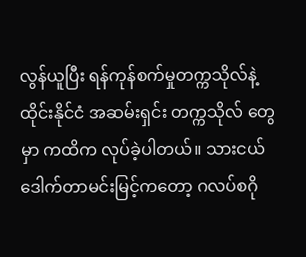လွန်ယူပြီး ရန်ကုန်စက်မှုတက္ကသိုလ်နဲ့ ထိုင်းနိုင်ငံ အဆမ်းရှင်း တက္ကသိုလ် တွေမှာ ကထိက လုပ်ခဲ့ပါတယ်။ သားငယ် ဒေါက်တာမင်းမြင့်ကတော့ ဂလပ်စဂို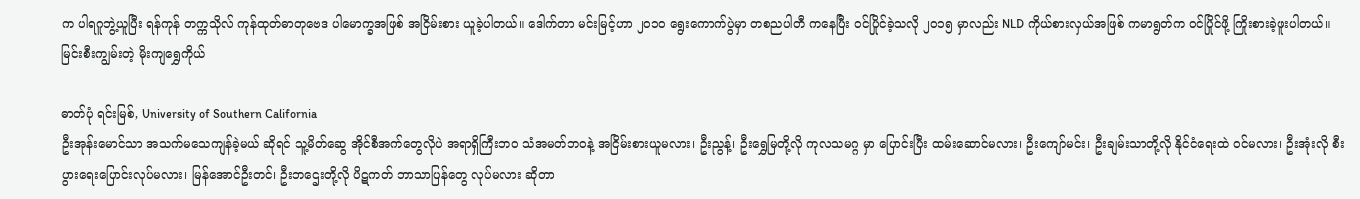က ပါရဂူဘွဲ့ယူပြီး ရန်ကုန် တက္ကသိုလ် ကုန်ထုတ်ဓာတုဗေဒ ပါမောက္ခအဖြစ် အငြိမ်းစား ယူခဲ့ပါတယ်။ ဒေါက်တာ မင်းမြင့်ဟာ ၂ဝ၁ဝ ရွေးကောက်ပွဲမှာ တစညပါတီ ကနေပြီး ဝင်ပြိုင်ခဲ့သလို ၂ဝ၁၅ မှာလည်း NLD ကိုယ်စားလှယ်အဖြစ် ကမာရွတ်က ဝင်ပြိုင်ဖို့ ကြိုးစားခဲ့ဖူးပါတယ်။
မြင်းစီးကျွမ်းတဲ့ မိုးကျရွှေကိုယ်

ဓာတ်ပုံ ရင်းမြစ်, University of Southern California
ဦးအုန်းမောင်သာ အသက်မသေကျန်ခဲ့မယ် ဆိုရင် သူ့မိတ်ဆွေ အိုင်စီအက်တွေလိုပဲ အရာရှိကြီးဘဝ သံအမတ်ဘဝနဲ့ အငြိမ်းစားယူမလား၊ ဦးညွန့်၊ ဦးရွှေမြတို့လို ကုလသမဂ္ဂ မှာ ပြောင်းပြီး ထမ်းဆောင်မလား၊ ဦးကျော်မင်း၊ ဦးချမ်းသာတို့လို နိုင်ငံရေးထဲ ဝင်မလား၊ ဦးအုံးလို စီးပွားရေးပြောင်းလုပ်မလား၊ မြန်အောင်ဦးတင်၊ ဦးဘဌေးတို့လို ပိဋကတ် ဘာသာပြန်တွေ လုပ်မလား ဆိုတာ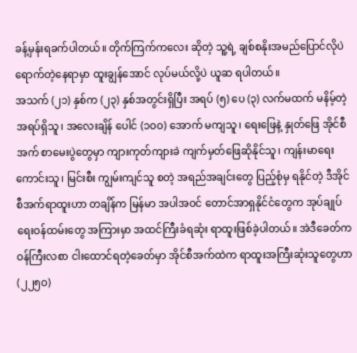ခန့်မှန်းရခက်ပါတယ်။ တိုက်ကြက်ကလေး ဆိုတဲ့ သူ့ရဲ့ ချစ်စနိုးအမည်ပြောင်လိုပဲ ရောက်တဲ့နေရာမှာ ထူးချွန်အောင် လုပ်မယ်လို့ပဲ ယူဆ ရပါတယ်။
အသက် (၂၁) နှစ်က (၂၃) နှစ်အတွင်းရှိပြီး အရပ် (၅) ပေ (၃) လက်မထက် မနိမ့်တဲ့ အရပ်ရှိသူ၊ အလေးချိန် ပေါင် (၁ဝဝ) အောက် မကျသူ၊ ရေးဖြေနဲ့ နှုတ်ဖြေ အိုင်စီအက် စာမေးပွဲတွေမှာ ကျားကုတ်ကျားခဲ ကျက်မှတ်ဖြေဆိုနိုင်သူ၊ ကျန်းမာရေးကောင်းသူ၊ မြင်းစီး ကျွမ်းကျင်သူ စတဲ့ အရည်အချင်းတွေ ပြည့်စုံမှ ရနိုင်တဲ့ ဒီအိုင်စီအက်ရာထူးဟာ တချိန်က မြန်မာ အပါအဝင် တောင်အာရှနိုင်ငံတွေက အုပ်ချုပ်ရေးဝန်ထမ်းတွေ အကြားမှာ အထင်ကြီးခံရဆုံး ရာထူးဖြစ်ခဲ့ပါတယ်။ အဲဒီခေတ်က ဝန်ကြီးလစာ ငါးထောင်ရတဲ့ခေတ်မှာ အိုင်စီအက်ထဲက ရာထူးအကြီးဆုံးသူတွေဟာ (၂၂၅ဝ)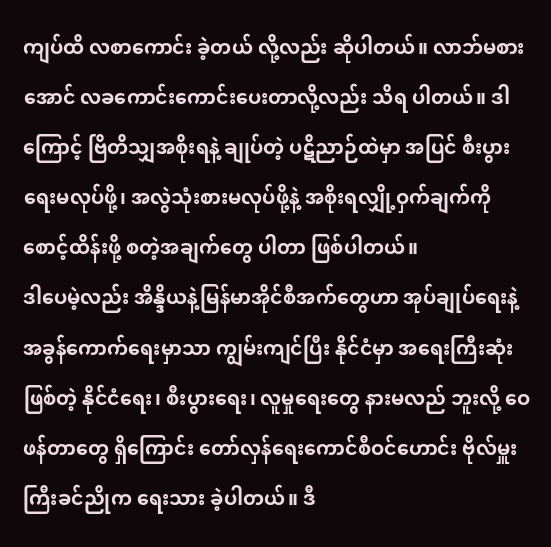ကျပ်ထိ လစာကောင်း ခဲ့တယ် လို့လည်း ဆိုပါတယ်။ လာဘ်မစားအောင် လခကောင်းကောင်းပေးတာလို့လည်း သိရ ပါတယ်။ ဒါကြောင့် ဗြိတိသျှအစိုးရနဲ့ ချုပ်တဲ့ ပဋိညာဉ်ထဲမှာ အပြင် စီးပွားရေးမလုပ်ဖို့၊ အလွဲသုံးစားမလုပ်ဖို့နဲ့ အစိုးရလျှို့ဝှက်ချက်ကို စောင့်ထိန်းဖို့ စတဲ့အချက်တွေ ပါတာ ဖြစ်ပါတယ်။
ဒါပေမဲ့လည်း အိန္ဒိယနဲ့မြန်မာအိုင်စီအက်တွေဟာ အုပ်ချုပ်ရေးနဲ့ အခွန်ကောက်ရေးမှာသာ ကျွမ်းကျင်ပြီး နိုင်ငံမှာ အရေးကြီးဆုံးဖြစ်တဲ့ နိုင်ငံရေး၊ စီးပွားရေး၊ လူမှုရေးတွေ နားမလည် ဘူးလို့ ဝေဖန်တာတွေ ရှိကြောင်း တော်လှန်ရေးကောင်စီဝင်ဟောင်း ဗိုလ်မှူးကြီးခင်ညိုက ရေးသား ခဲ့ပါတယ်။ ဒီ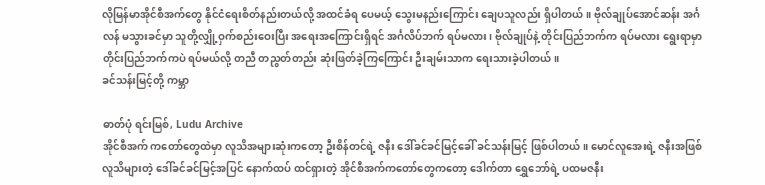လိုမြန်မာအိုင်စီအက်တွေ နိုင်ငံရေးစိတ်နည်းတယ်လို့ အထင်ခံရ ပေမယ့် သွေးမနည်းကြောင်း ချေပသူလည်း ရှိပါတယ်။ ဗိုလ်ချုပ်အောင်ဆန်း အင်္ဂလန် မသွားခင်မှာ သူတို့လျှို့ဝှက်စည်းဝေးပြီး အရေးအကြောင်းရှိရင် အင်္ဂလိပ်ဘက် ရပ်မလား၊ ဗိုလ်ချုပ်နဲ့ တိုင်းပြည်ဘက်က ရပ်မလား ရွေးရာမှာ တိုင်းပြည်ဘက်ကပဲ ရပ်မယ်လို့ တညီ တညွတ်တည်း ဆုံးဖြတ်ခဲ့ကြကြောင်း ဦးချမ်းသာက ရေးသားခဲ့ပါတယ်။
ခင်သန်းမြင့်တို့ ကမ္ဘာ

ဓာတ်ပုံ ရင်းမြစ်, Ludu Archive
အိုင်စီအက် ကတော်တွေထဲမှာ လူသိအများဆုံးကတော့ ဦးစိန်တင်ရဲ့ ဇနီး ဒေါ်ခင်ခင်မြင့်ခေါ် ခင်သန်းမြင့် ဖြစ်ပါတယ်။ မောင်လူအေးရဲ့ ဇနီးအဖြစ် လူသိများတဲ့ ဒေါ်ခင်ခင်မြင့်အပြင် နောက်ထပ် ထင်ရှားတဲ့ အိုင်စီအက်ကတော်တွေကတော့ ဒေါက်တာ ရွှေဘော်ရဲ့ ပထမဇနီး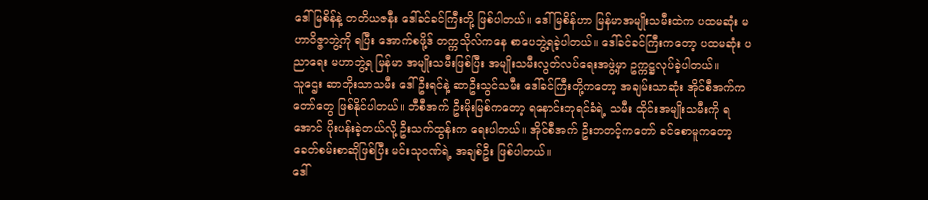ဒေါ်မြစိန်နဲ့ တတိယဇနီး ဒေါ်ခင်ခင်ကြီးတို့ ဖြစ်ပါတယ်။ ဒေါ်မြစိန်ဟာ မြန်မာအမျိုးသမီးထဲက ပထမဆုံး မဟာဝိဇ္ဇာဘွဲ့ကို ရပြီး အောက်စဖို့ဒ် တက္ကသိုလ်ကနေ စာပေဘွဲ့ရခဲ့ပါတယ်။ ဒေါ်ခင်ခင်ကြီးကတော့ ပထမဆုံး ပညာရေး မဟာဘွဲ့ရ မြန်မာ အမျိုးသမီးဖြစ်ပြီး အမျိုးသမီးလွတ်လပ်ရေးအဖွဲ့မှာ ဥက္ကဋ္ဌလုပ်ခဲ့ပါတယ်။
သူဌေး ဆာဘိုးသာသမီး ဒေါ်ဦးရင်နဲ့ ဆာဦးသွင်သမီး ဒေါ်ခင်ကြီးတို့ကတော့ အချမ်းသာဆုံး အိုင်စီအက်ကတော်တွေ ဖြစ်နိုင်ပါတယ်။ ဘီစီအက် ဦးမိုးမြစ်ကတော့ ရနောင်းဘုရင်ခံရဲ့ သမီး ထိုင်းအမျိုးသမီးကို ရအောင် ပိုးပန်းခဲ့တယ်လို့ ဦးသက်ထွန်းက ရေးပါတယ်။ အိုင်စီအက် ဦးဘတင့်ကတော် ခင်စောမူကတော့ ခေတ်စမ်းစာဆိုဖြစ်ပြီး မင်းသုဝဏ်ရဲ့ အချစ်ဦး ဖြစ်ပါတယ်။
ဒေါ်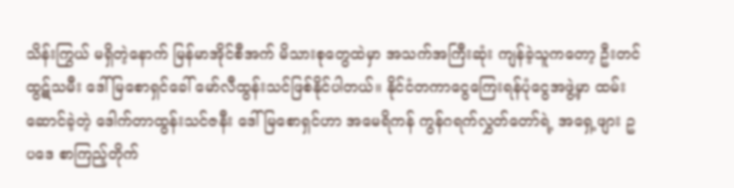သိန်းကြွယ် မရှိတဲ့နောက် မြန်မာအိုင်စီအက် မိသားစုတွေထဲမှာ အသက်အကြီးဆုံး ကျန်ခဲ့သူကတော့ ဦးတင်ထွဋ်သမီး ဒေါ်မြစောရှင်ခေါ် မော်လီထွန်းသင်ဖြစ်နိုင်ပါတယ်။ နိုင်ငံတကာငွေကြေးရန်ပုံငွေအဖွဲ့မှာ ထမ်းဆောင်ခဲ့တဲ့ ဒေါက်တာထွန်းသင်ဇနီး ဒေါ်မြစောရှင်ဟာ အမေရိကန် ကွန်ဂရက်လွှတ်တော်ရဲ့ အရှေ့ဖျား ဥပဒေ စာကြည့်တိုက်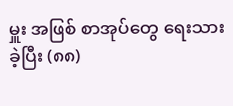မှူး အဖြစ် စာအုပ်တွေ ရေးသားခဲ့ပြီး (၈၈)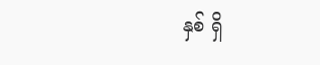နှစ် ရှိ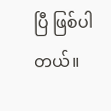ပြီ ဖြစ်ပါတယ်။